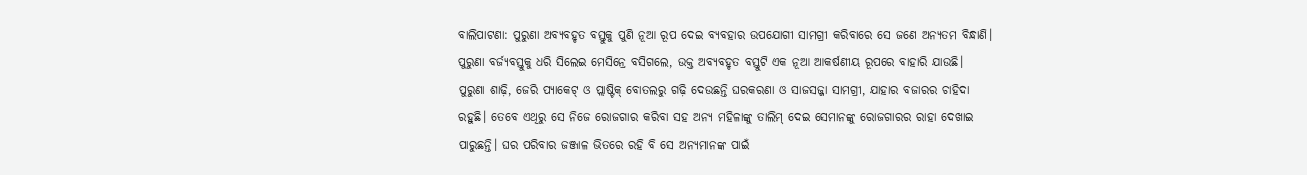ବାଲିପାଟଣା: ପୁରୁଣା ଅବ୍ୟବହୃତ ବସ୍ତୁକୁ ପୁଣି ନୂଆ ରୂପ ଦେଇ ବ୍ୟବହାର ଉପଯୋଗୀ ସାମଗ୍ରୀ କରିବାରେ ସେ ଜଣେ ଅନ୍ୟତମ ବିନ୍ଧାଣି। ପୁରୁଣା ବର୍ଜ୍ୟବସ୍ତୁକୁ ଧରି ସିଲେଇ ମେସିନ୍ରେ ବସିଗଲେ, ଉକ୍ତ ଅବ୍ୟବହୃତ ବସ୍ତୁଟି ଏକ ନୂଆ ଆକର୍ଷଣୀୟ ରୂପରେ ବାହାରି ଯାଉଛି। ପୁରୁଣା ଶାଢ଼ି, ଜେରି ପ୍ୟାକେଟ୍ ଓ ପ୍ଲାଷ୍ଟିକ୍ ବୋତଲରୁ ଗଢ଼ି ଦେଉଛନ୍ତି ଘରକରଣା ଓ ସାଜସଜ୍ଜା ସାମଗ୍ରୀ, ଯାହାର ବଜାରର ଚାହିଦା ରହୁଛି। ତେବେ ଏଥିରୁ ସେ ନିଜେ ରୋଜଗାର କରିବା ସହ ଅନ୍ୟ ମହିଳାଙ୍କୁ ତାଲିମ୍ ଦେଇ ସେମାନଙ୍କୁ ରୋଜଗାରର ରାହା ଦେଖାଇ ପାରୁଛନ୍ତି। ଘର ପରିବାର ଜଞ୍ଜାଳ ଭିତରେ ରହି ବି ସେ ଅନ୍ୟମାନଙ୍କ ପାଇଁ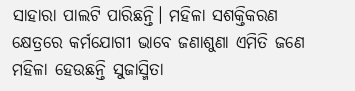ସାହାରା ପାଲଟି ପାରିଛନ୍ତି। ମହିଳା ସଶକ୍ତିକରଣ କ୍ଷେତ୍ରରେ କର୍ମଯୋଗୀ ଭାବେ ଜଣାଶୁଣା ଏମିତି ଜଣେ ମହିଳା ହେଉଛନ୍ତି ସୁଜାସ୍ମିତା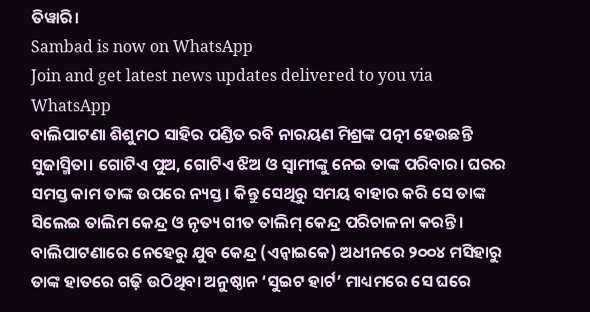ତିୱାରି।
Sambad is now on WhatsApp
Join and get latest news updates delivered to you via WhatsApp
ବାଲିପାଟଣା ଶିଶୁମଠ ସାହିର ପଣ୍ଡିତ ରବି ନାରୟଣ ମିଶ୍ରଙ୍କ ପତ୍ନୀ ହେଉଛନ୍ତି ସୁଜାସ୍ମିତା। ଗୋଟିଏ ପୁଅ, ଗୋଟିଏ ଝିଅ ଓ ସ୍ବାମୀଙ୍କୁ ନେଇ ତାଙ୍କ ପରିବାର। ଘରର ସମସ୍ତ କାମ ତାଙ୍କ ଉପରେ ନ୍ୟସ୍ତ। କିନ୍ତୁ ସେଥିରୁ ସମୟ ବାହାର କରି ସେ ତାଙ୍କ ସିଲେଇ ତାଲିମ କେନ୍ଦ୍ର ଓ ନୃତ୍ୟ ଗୀତ ତାଲିମ୍ କେନ୍ଦ୍ର ପରିଚାଳନା କରନ୍ତି। ବାଲିପାଟଣାରେ ନେହେରୁ ଯୁବ କେନ୍ଦ୍ର (ଏନ୍ୱାଇକେ) ଅଧୀନରେ ୨୦୦୪ ମସିହାରୁ ତାଙ୍କ ହାତରେ ଗଢ଼ି ଉଠିଥିବା ଅନୁଷ୍ଠାନ ‘ସୁଇଟ ହାର୍ଟ’ ମାଧ୍ୟମରେ ସେ ଘରେ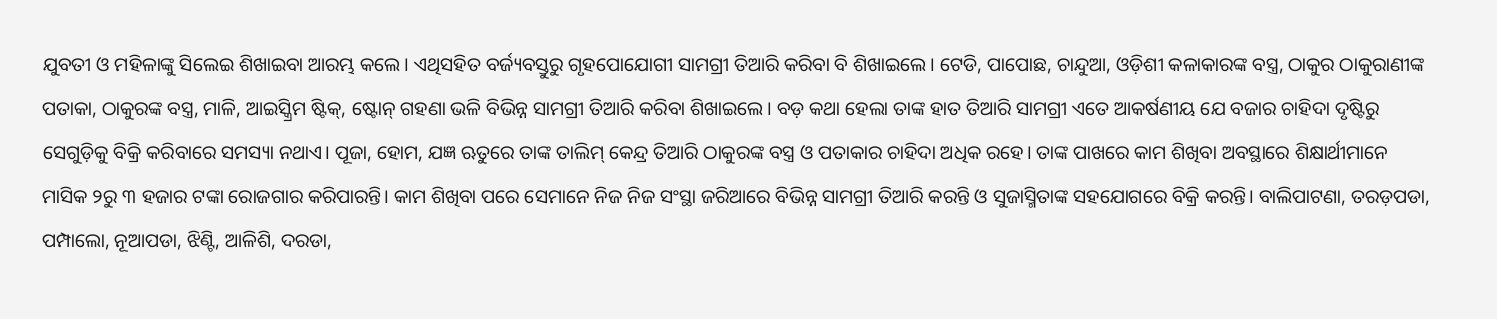ଯୁବତୀ ଓ ମହିଳାଙ୍କୁ ସିଲେଇ ଶିଖାଇବା ଆରମ୍ଭ କଲେ। ଏଥିସହିତ ବର୍ଜ୍ୟବସ୍ତୁରୁ ଗୃହପୋଯୋଗୀ ସାମଗ୍ରୀ ତିଆରି କରିବା ବି ଶିଖାଇଲେ। ଟେଡି, ପାପୋଛ, ଚାନ୍ଦୁଆ, ଓଡ଼ିଶୀ କଳାକାରଙ୍କ ବସ୍ତ୍ର, ଠାକୁର ଠାକୁରାଣୀଙ୍କ ପତାକା, ଠାକୁରଙ୍କ ବସ୍ତ୍ର, ମାଳି, ଆଇସ୍କ୍ରିମ ଷ୍ଟିକ୍, ଷ୍ଟୋନ୍ ଗହଣା ଭଳି ବିଭିନ୍ନ ସାମଗ୍ରୀ ତିଆରି କରିବା ଶିଖାଇଲେ। ବଡ଼ କଥା ହେଲା ତାଙ୍କ ହାତ ତିଆରି ସାମଗ୍ରୀ ଏତେ ଆକର୍ଷଣୀୟ ଯେ ବଜାର ଚାହିଦା ଦୃଷ୍ଟିରୁ ସେଗୁଡ଼ିକୁ ବିକ୍ରି କରିବାରେ ସମସ୍ୟା ନଥାଏ। ପୂଜା, ହୋମ, ଯଜ୍ଞ ଋତୁରେ ତାଙ୍କ ତାଲିମ୍ କେନ୍ଦ୍ର ତିଆରି ଠାକୁରଙ୍କ ବସ୍ତ୍ର ଓ ପତାକାର ଚାହିଦା ଅଧିକ ରହେ। ତାଙ୍କ ପାଖରେ କାମ ଶିଖିବା ଅବସ୍ଥାରେ ଶିକ୍ଷାର୍ଥୀମାନେ ମାସିକ ୨ରୁ ୩ ହଜାର ଟଙ୍କା ରୋଜଗାର କରିପାରନ୍ତି। କାମ ଶିଖିବା ପରେ ସେମାନେ ନିଜ ନିଜ ସଂସ୍ଥା ଜରିଆରେ ବିଭିନ୍ନ ସାମଗ୍ରୀ ତିଆରି କରନ୍ତି ଓ ସୁଜାସ୍ମିତାଙ୍କ ସହଯୋଗରେ ବିକ୍ରି କରନ୍ତି। ବାଲିପାଟଣା, ତରଡ଼ପଡା, ପମ୍ପାଲୋ, ନୂଆପଡା, ଝିଣ୍ଟି, ଆଳିଶି, ଦରଡା,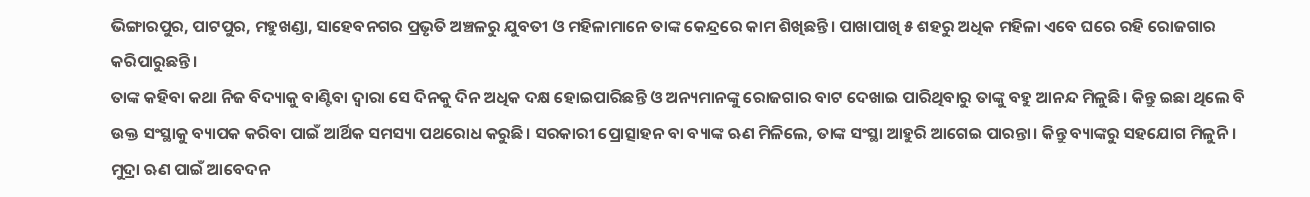ଭିଙ୍ଗାରପୁର, ପାଟପୁର, ମହୁଖଣ୍ଡା, ସାହେବନଗର ପ୍ରଭୃତି ଅଞ୍ଚଳରୁ ଯୁବତୀ ଓ ମହିଳାମାନେ ତାଙ୍କ କେନ୍ଦ୍ରରେ କାମ ଶିଖିଛନ୍ତି। ପାଖାପାଖି ୫ ଶହରୁ ଅଧିକ ମହିଳା ଏବେ ଘରେ ରହି ରୋଜଗାର କରିପାରୁଛନ୍ତି।
ତାଙ୍କ କହିବା କଥା ନିଜ ବିଦ୍ୟାକୁ ବାଣ୍ଟିବା ଦ୍ବାରା ସେ ଦିନକୁ ଦିନ ଅଧିକ ଦକ୍ଷ ହୋଇପାରିଛନ୍ତି ଓ ଅନ୍ୟମାନଙ୍କୁ ରୋଜଗାର ବାଟ ଦେଖାଇ ପାରିଥିବାରୁ ତାଙ୍କୁ ବହୁ ଆନନ୍ଦ ମିଳୁଛି। କିନ୍ତୁ ଇଛା ଥିଲେ ବି ଉକ୍ତ ସଂସ୍ଥାକୁ ବ୍ୟାପକ କରିବା ପାଇଁ ଆର୍ଥିକ ସମସ୍ୟା ପଥରୋଧ କରୁଛି। ସରକାରୀ ପ୍ରୋତ୍ସାହନ ବା ବ୍ୟାଙ୍କ ଋଣ ମିଳିଲେ, ତାଙ୍କ ସଂସ୍ଥା ଆହୁରି ଆଗେଇ ପାରନ୍ତା। କିନ୍ତୁ ବ୍ୟାଙ୍କରୁ ସହଯୋଗ ମିଳୁନି। ମୁଦ୍ରା ଋଣ ପାଇଁ ଆବେଦନ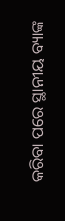କରିବା ପରେ ସ୍ଥାନୀୟ ବ୍ୟାଙ୍କ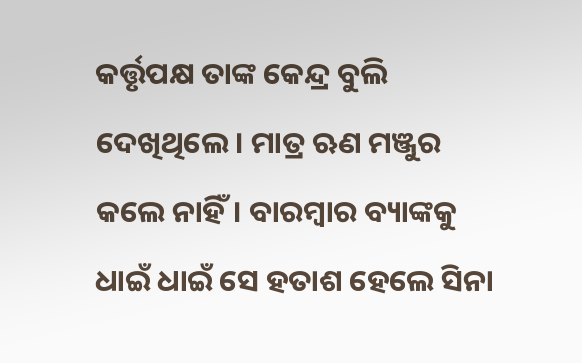କର୍ତ୍ତୃପକ୍ଷ ତାଙ୍କ କେନ୍ଦ୍ର ବୁଲି ଦେଖିଥିଲେ। ମାତ୍ର ଋଣ ମଞ୍ଜୁର କଲେ ନାହିଁ। ବାରମ୍ବାର ବ୍ୟାଙ୍କକୁ ଧାଇଁ ଧାଇଁ ସେ ହତାଶ ହେଲେ ସିନା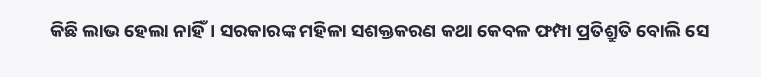କିଛି ଲାଭ ହେଲା ନାହିଁ। ସରକାରଙ୍କ ମହିଳା ସଶକ୍ତକରଣ କଥା କେବଳ ଫମ୍ପା ପ୍ରତିଶ୍ରୁତି ବୋଲି ସେ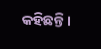କହିଛନ୍ତି।